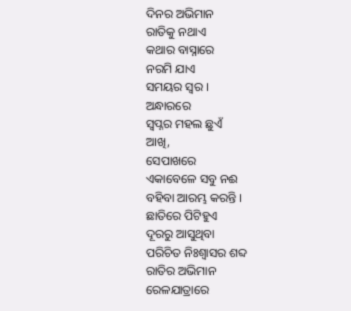ଦିନର ଅଭିମାନ
ରାତିକୁ ନଥାଏ
କଥାର ବାସ୍ନାରେ
ନରମି ଯାଏ
ସମୟର ସ୍ୱର ।
ଅନ୍ଧାରରେ
ସ୍ୱପ୍ନର ମହଲ ଛୁଏଁ
ଆଖି,
ସେପାଖରେ
ଏକାବେଳେ ସବୁ ନଈ
ବହିବା ଆରମ୍ଭ କରନ୍ତି ।
ଛାତିରେ ପିଟିହୁଏ
ଦୂରରୁ ଆସୁଥିବା
ପରିଚିତ ନିଃଶ୍ୱାସର ଶବ୍ଦ
ରାତିର ଅଭିମାନ
ରେଳଯାତ୍ରାରେ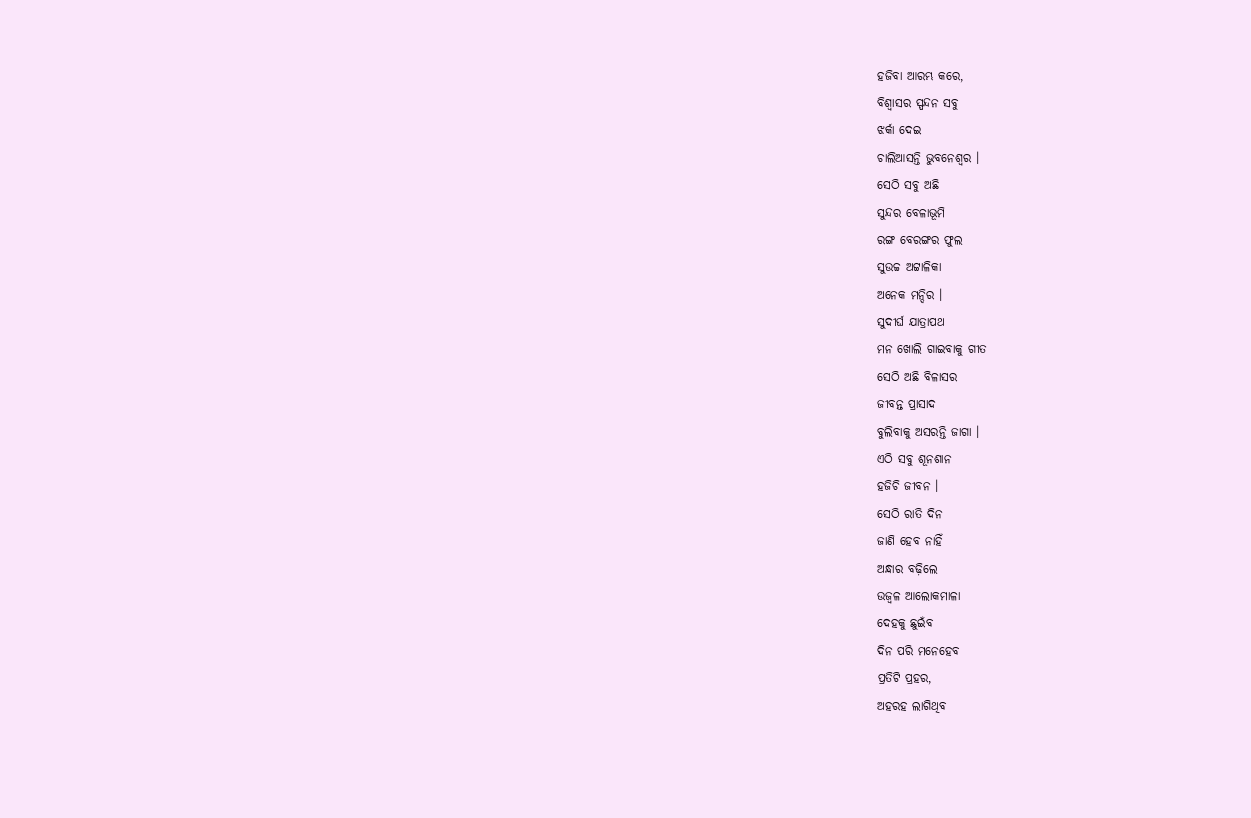ହଜିବା ଆରମ୍ଭ କରେ,
ବିଶ୍ୱାସର ସ୍ପନ୍ଦନ ସବୁ
ଝର୍କା ଦେଇ
ଚାଲିଆସନ୍ତି ଭୁବନେଶ୍ୱର ।
ସେଠି ସବୁ ଅଛି
ସୁନ୍ଦର ବେଳାଭୂମି
ରଙ୍ଗ ବେରଙ୍ଗର ଫୁଲ
ସୁଉଚ୍ଚ ଅଟ୍ଟାଳିକା
ଅନେକ ମନ୍ଦିର ।
ସୁଦୀର୍ଘ ଯାତ୍ରାପଥ
ମନ ଖୋଲି ଗାଇବାକୁ ଗୀତ
ସେଠି ଅଛି ବିଳାସର
ଜୀବନ୍ତ ପ୍ରାସାଦ
ବୁଲିବାକୁ ଅସରନ୍ତି ଜାଗା ।
ଏଠି ସବୁ ଶୂନଶାନ
ହଜିଚି ଜୀବନ ।
ସେଠି ରାତି ଦିନ
ଜାଣି ହେବ ନାହିଁ
ଅନ୍ଧାର ବଢ଼ିଲେ
ଉଜ୍ୱଳ ଆଲୋକମାଳା
ଦେହକୁ ଛୁଇଁବ
ଦିନ ପରି ମନେହେବ
ପ୍ରତିଟି ପ୍ରହର,
ଅହରହ ଲାଗିଥିବ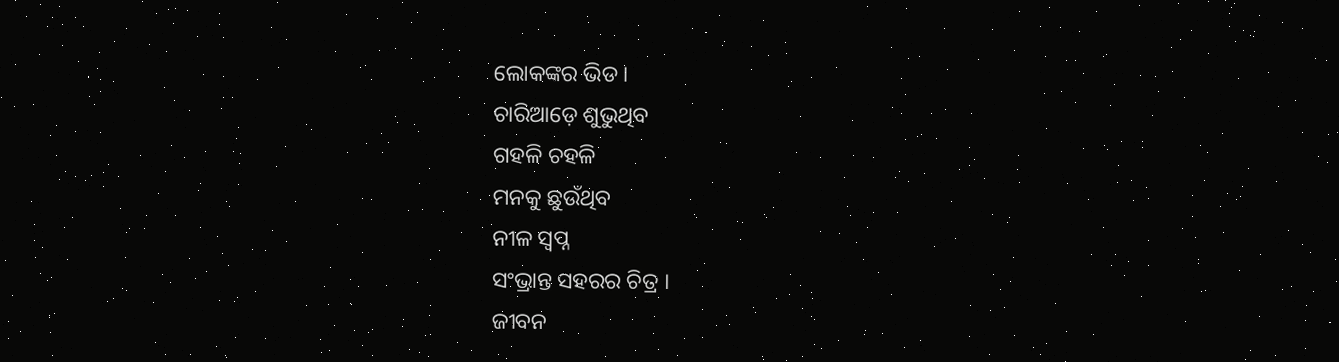ଲୋକଙ୍କର ଭିଡ ।
ଚାରିଆଡ଼େ ଶୁଭୁଥିବ
ଗହଳି ଚହଳି
ମନକୁ ଛୁଉଁଥିବ
ନୀଳ ସ୍ୱପ୍ନ
ସଂଭ୍ରାନ୍ତ ସହରର ଚିତ୍ର ।
ଜୀବନ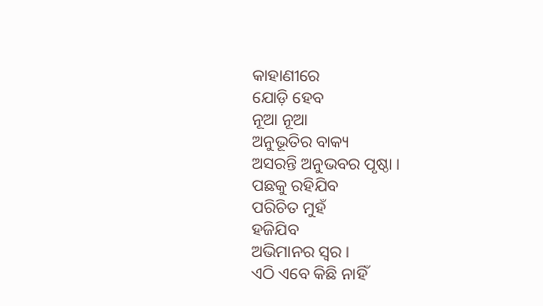କାହାଣୀରେ
ଯୋଡ଼ି ହେବ
ନୂଆ ନୂଆ
ଅନୁଭୂତିର ବାକ୍ୟ
ଅସରନ୍ତି ଅନୁଭବର ପୃଷ୍ଠା ।
ପଛକୁ ରହିଯିବ
ପରିଚିତ ମୁହଁ
ହଜିଯିବ
ଅଭିମାନର ସ୍ୱର ।
ଏଠି ଏବେ କିଛି ନାହିଁ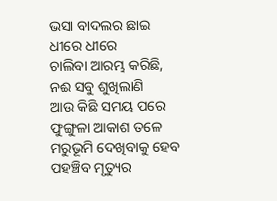ଭସା ବାଦଲର ଛାଇ
ଧୀରେ ଧୀରେ
ଚାଲିବା ଆରମ୍ଭ କରିଛି,
ନଈ ସବୁ ଶୁଖିଲାଣି
ଆଉ କିଛି ସମୟ ପରେ
ଫୁଙ୍ଗୁଳା ଆକାଶ ତଳେ
ମରୁଭୂମି ଦେଖିବାକୁ ହେବ
ପହଞ୍ଚିବ ମୃତ୍ୟୁର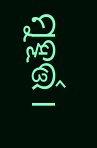ମୁହୂର୍ତ୍ତ ।